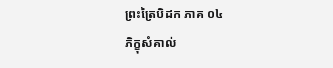ព្រះត្រៃបិដក ភាគ ០៤
ភិក្ខុសំគាល់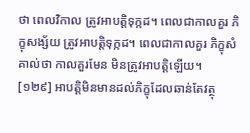ថា ពេលវិកាល ត្រូវអាបត្តិទុក្កដ។ ពេលជាកាលគួរ ភិក្ខុសង្ស័យ ត្រូវអាបត្តិទុក្កដ។ ពេលជាកាលគួរ ភិក្ខុសំគាល់ថា កាលគួរមែន មិនត្រូវអាបត្តិឡើយ។
[១២៩] អាបត្តិមិនមានដល់ភិក្ខុដែលឆាន់តែវត្ថុ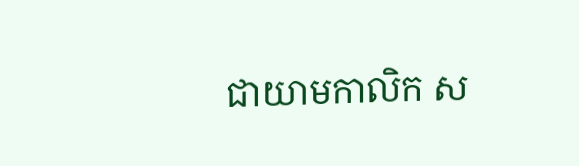ជាយាមកាលិក ស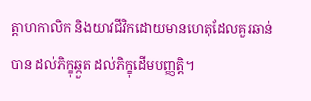ត្តាហកាលិក និងយាវជីវិកដោយមានហេតុដែលគួរឆាន់បាន ដល់ភិក្ខុឆ្កួត ដល់ភិក្ខុដើមបញ្ញត្តិ។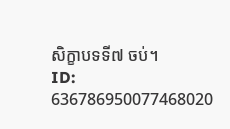សិក្ខាបទទី៧ ចប់។
ID: 636786950077468020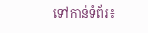ទៅកាន់ទំព័រ៖